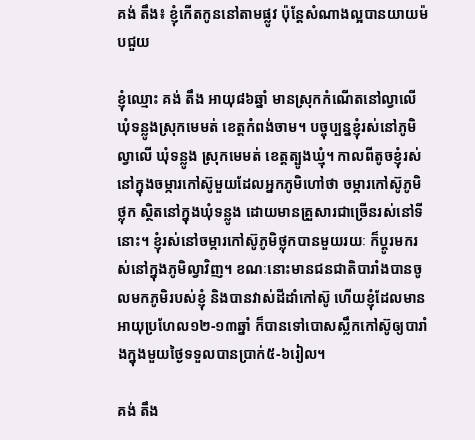គង់ តឹង៖ ខ្ញុំកើតកូននៅតាមផ្លូវ ប៉ុន្តែសំណាងល្អបានយាយម៉បជួយ

ខ្ញុំឈ្មោះ គង់ តឹង អាយុ៨៦ឆ្នាំ មានស្រុកកំណើតនៅល្វាលើ ឃុំទន្លូងស្រុកមេមត់ ខេត្តកំពង់ចាម។ បច្ចុប្បន្នខ្ញុំរស់នៅភូមិល្វាលើ ឃុំទន្លូង ស្រុកមេមត់ ខេត្តត្បូងឃ្មុំ។ កាលពីតូចខ្ញុំរស់នៅក្នុងចម្ការកៅស៊ូមួយដែលអ្នកភូមិហៅថា ចម្ការកៅស៊ូភូមិថ្លុក ស្ថិតនៅក្នុងឃុំទន្លូង ដោយមានគ្រួសារជាច្រើនរស់នៅទីនោះ។ ខ្ញុំរស់នៅចម្ការកៅស៊ូភូមិថ្លុកបានមួយរយៈ ក៏ប្តូរមករស់នៅក្នុងភូមិល្វាវិញ។ ខណៈនោះមានជនជាតិបារាំងបានចូលមកភូមិរបស់ខ្ញុំ និងបានវាស់ដីដាំកៅស៊ូ ហើយខ្ញុំដែលមានអាយុប្រហែល១២-១៣ឆ្នាំ ក៏បានទៅបោសស្លឹកកៅស៊ូឲ្យបារាំងក្នុងមួយថ្ងៃទទួលបានប្រាក់៥-៦រៀល។

គង់ តឹង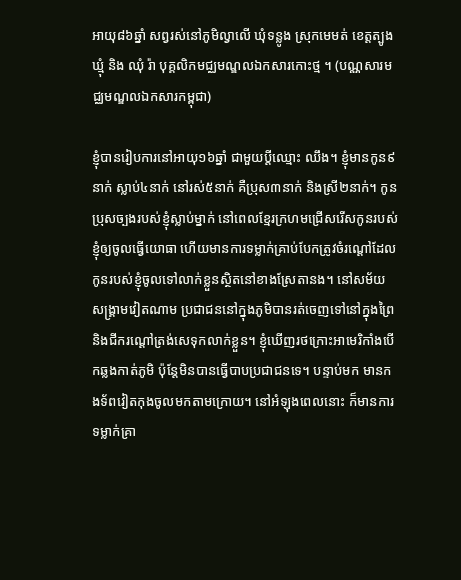អាយុ៨៦ឆ្នាំ សព្វរស់នៅភូមិល្វាលើ ឃុំទន្លូង ស្រុកមេមត់ ខេត្តត្បូងឃ្មុំ និង ឈុំ រ៉ា បុគ្គលិកមជ្ឈមណ្ឌលឯកសារកោះថ្ម ។ (បណ្ណសារមជ្ឈមណ្ឌលឯកសារកម្ពុជា)

ខ្ញុំបានរៀបការនៅអាយុ១៦ឆ្នាំ ជាមួយប្តីឈ្មោះ ឈឹង។ ខ្ញុំមានកូន៩នាក់ ស្លាប់៤នាក់ នៅរស់៥នាក់ គឺប្រុស៣នាក់ និងស្រី២នាក់។ កូនប្រុសច្បងរបស់ខ្ញុំស្លាប់ម្នាក់ នៅពេលខ្មែរក្រហមជ្រើសរើសកូនរបស់ខ្ញុំឲ្យចូលធ្វើយោធា ហើយមានការទម្លាក់គ្រាប់បែកត្រូវចំរណ្ដៅដែលកូនរបស់ខ្ញុំចូលទៅលាក់ខ្លួនស្ថិតនៅខាងស្រែតានង។ នៅសម័យសង្រ្គាមវៀតណាម ប្រជាជននៅក្នុងភូមិបានរត់ចេញទៅនៅក្នុងព្រៃ និងជីករណ្ដៅត្រង់សេទុកលាក់ខ្លួន។ ខ្ញុំឃើញរថក្រោះអាមេរិកាំងបើកឆ្លងកាត់ភូមិ ប៉ុន្តែមិនបានធ្វើបាបប្រជាជនទេ។ បន្ទាប់មក មានកងទ័ពវៀតកុងចូលមកតាមក្រោយ។ នៅអំឡុងពេលនោះ ក៏មានការទម្លាក់គ្រា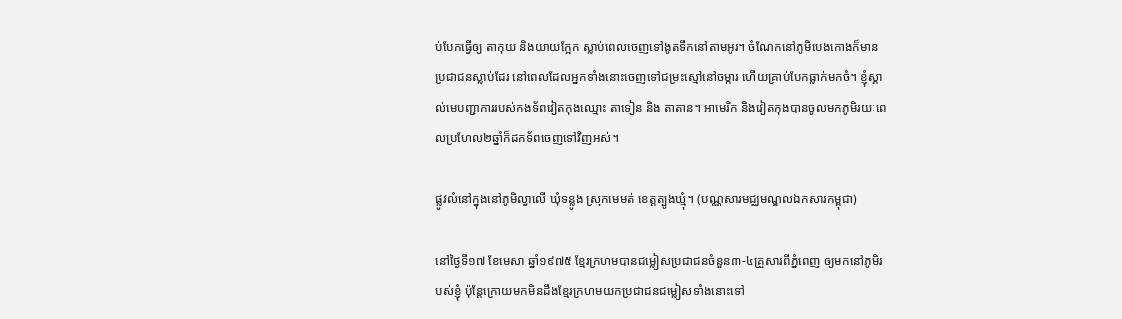ប់បែកធ្វើឲ្យ តាកុយ និងយាយក្អែក ស្លាប់ពេលចេញទៅងូតទឹកនៅតាមអូរ។ ចំណែកនៅភូមិបេងកោងក៏មានប្រជាជនស្លាប់ដែរ នៅពេលដែលអ្នកទាំងនោះចេញទៅជម្រះស្មៅនៅចម្ការ ហើយគ្រាប់បែកធ្លាក់មកចំ។ ខ្ញុំស្គាល់មេបញ្ជាការរបស់កងទ័ពវៀតកុងឈ្មោះ តាទៀន និង តាតាន។ អាមេរិក និងវៀតកុងបានចូលមកភូមិរយៈពេលប្រហែល២ឆ្នាំក៏ដកទ័ពចេញទៅវិញអស់។

ផ្លូវលំនៅក្នុងនៅភូមិល្វាលើ ឃុំទន្លូង ស្រុកមេមត់ ខេត្តត្បូងឃ្មុំ។ (បណ្ណសារមជ្ឈមណ្ឌលឯកសារកម្ពុជា)

នៅថ្ងៃទី១៧ ខែមេសា ឆ្នាំ១៩៧៥ ខ្មែរក្រហមបានជម្លៀសប្រជាជនចំនួន៣-៤គ្រួសារពីភ្នំពេញ ឲ្យមកនៅភូមិរបស់ខ្ញុំ ប៉ុន្តែក្រោយមកមិនដឹងខ្មែរក្រហមយកប្រជាជនជម្លៀសទាំងនោះទៅ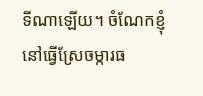ទីណាឡើយ។ ចំណែកខ្ញុំនៅធ្វើស្រែចម្ការធ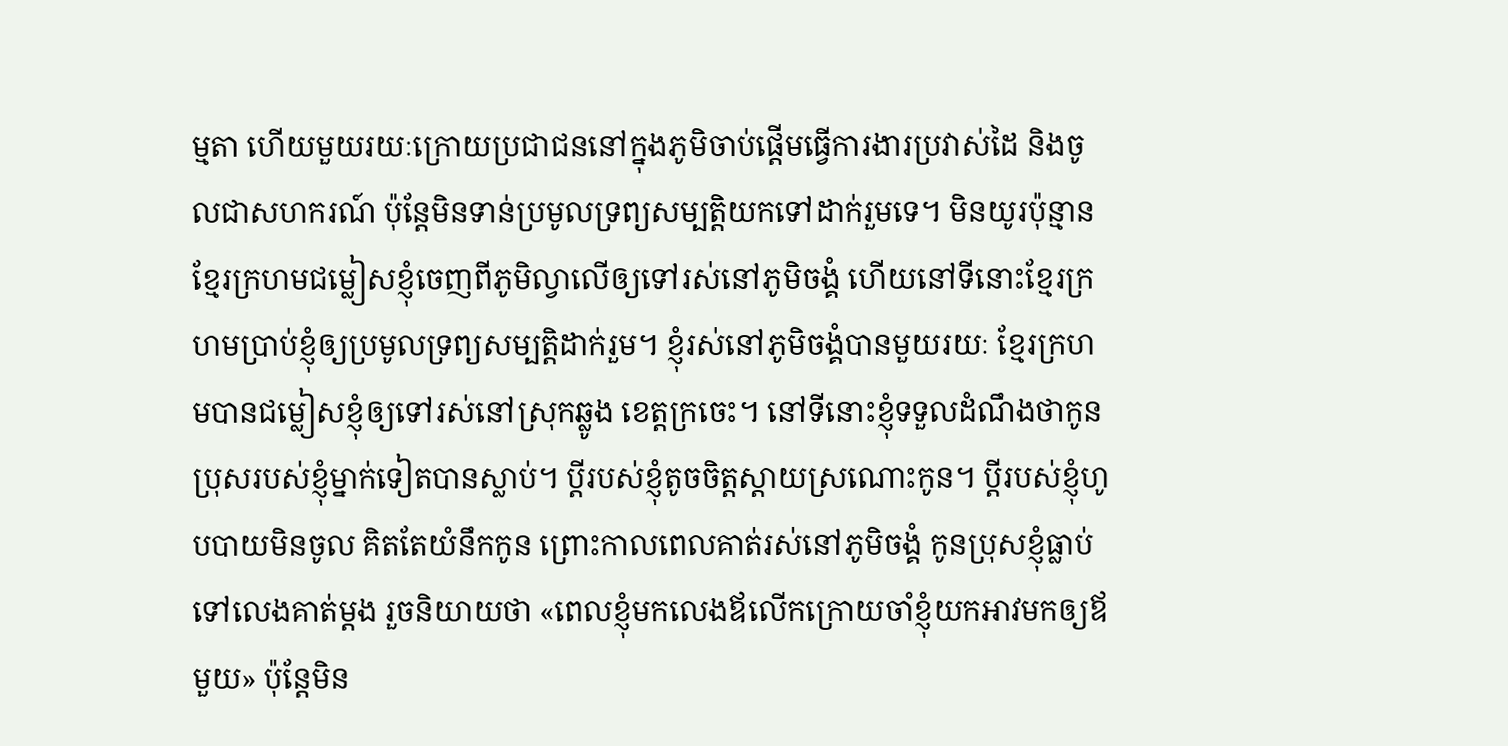ម្មតា ហើយមួយរយៈក្រោយប្រជាជននៅក្នុងភូមិចាប់ផ្ដើមធ្វើការងារប្រវាស់ដៃ និងចូលជាសហករណ៍ ប៉ុន្តែមិនទាន់ប្រមូលទ្រព្យសម្បត្តិយកទៅដាក់រួមទេ។ មិនយូរប៉ុន្មាន ខ្មែរក្រហមជម្លៀសខ្ញុំចេញពីភូមិល្វាលើឲ្យទៅរស់នៅភូមិចង្គំ ហើយនៅទីនោះខ្មែរក្រហមប្រាប់ខ្ញុំឲ្យប្រមូលទ្រព្យសម្បត្តិដាក់រួម។ ខ្ញុំរស់នៅភូមិចង្គំបានមួយរយៈ ខ្មែរក្រហមបានជម្លៀសខ្ញុំឲ្យទៅរស់នៅស្រុកឆ្លូង ខេត្តក្រចេះ។ នៅទីនោះខ្ញុំទទួលដំណឹងថាកូនប្រុសរបស់ខ្ញុំម្នាក់ទៀតបានស្លាប់។ ប្ដីរបស់ខ្ញុំតូចចិត្តស្ដាយស្រណោះកូន។ ប្តីរបស់ខ្ញុំហូបបាយមិនចូល គិតតែយំនឹកកូន ព្រោះកាលពេលគាត់រស់នៅភូមិចង្គំ កូនប្រុសខ្ញុំធ្លាប់ទៅលេងគាត់ម្ដង រួចនិយាយថា «ពេលខ្ញុំមកលេងឪលើកក្រោយចាំខ្ញុំយកអាវមកឲ្យឪមួយ» ប៉ុន្តែមិន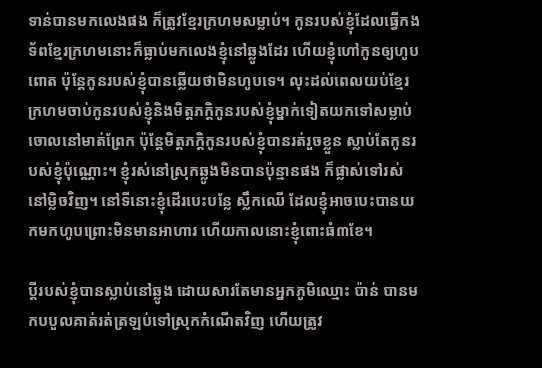ទាន់បានមកលេងផង ក៏ត្រូវខ្មែរក្រហមសម្លាប់។ កូនរបស់ខ្ញុំដែលធ្វើកងទ័ពខ្មែរក្រហមនោះក៏ធ្លាប់មកលេងខ្ញុំនៅឆ្លូងដែរ ហើយខ្ញុំហៅកូនឲ្យហូបពោត ប៉ុន្តែកូនរបស់ខ្ញុំបានឆ្លើយថាមិនហូបទេ។ លុះដល់ពេលយប់ខ្មែរក្រហមចាប់កូនរបស់ខ្ញុំនិងមិត្តភក្តិកូនរបស់ខ្ញុំម្នាក់ទៀតយកទៅសម្លាប់ចោលនៅមាត់ព្រែក ប៉ុន្តែមិត្តភក្តិកូនរបស់ខ្ញុំបានរត់រួចខ្លួន ស្លាប់តែកូនរបស់ខ្ញុំប៉ុណ្ណោះ។ ខ្ញុំរស់នៅស្រុកឆ្លូងមិនបានប៉ុន្មានផង ក៏ផ្លាស់ទៅរស់នៅម្លិចវិញ។ នៅទីនោះខ្ញុំដើរបេះបន្លែ ស្លឹកឈើ ដែលខ្ញុំអាចបេះបានយកមកហូបព្រោះមិនមានអាហារ ហើយកាលនោះខ្ញុំពោះធំ៣ខែ។

ប្ដីរបស់ខ្ញុំបានស្លាប់នៅឆ្លូង ដោយសារតែមានអ្នកភូមិឈ្មោះ ប៉ាន់ បានមកបបួលគាត់រត់ត្រឡប់ទៅស្រុកកំណើតវិញ ហើយត្រូវ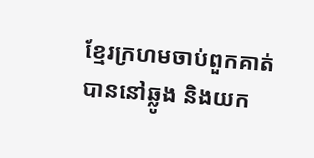ខ្មែរក្រហមចាប់ពួកគាត់បាននៅឆ្លូង និងយក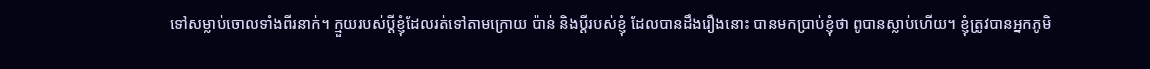ទៅសម្លាប់ចោលទាំងពីរនាក់។ ក្មួយរបស់ប្ដីខ្ញុំដែលរត់ទៅតាមក្រោយ ប៉ាន់ និងប្តីរបស់ខ្ញុំ ដែលបានដឹងរឿងនោះ បានមកប្រាប់ខ្ញុំថា ពូបានស្លាប់ហើយ។ ខ្ញុំត្រូវបានអ្នកភូមិ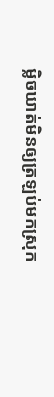ម្លិចឃាត់មិនឲ្យត្រឡប់មកស្រុក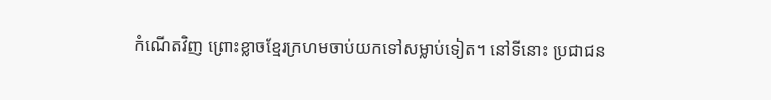កំណើតវិញ ព្រោះខ្លាចខ្មែរក្រហមចាប់យកទៅសម្លាប់ទៀត។ នៅទីនោះ ប្រជាជន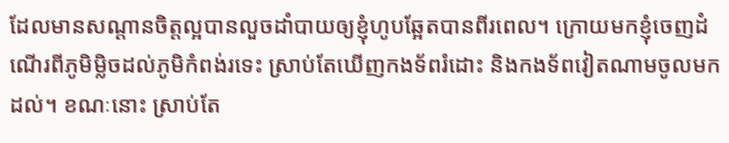ដែលមានសណ្តានចិត្តល្អបានលួចដាំបាយឲ្យខ្ញុំហូបឆ្អែតបានពីរពេល។ ក្រោយមកខ្ញុំចេញដំណើរពីភូមិម្លិចដល់ភូមិកំពង់រទេះ ស្រាប់តែឃើញកងទ័ពរំដោះ និងកងទ័ពវៀតណាមចូលមកដល់។ ខណៈនោះ ស្រាប់តែ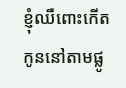ខ្ញុំឈឺពោះកើតកូននៅតាមផ្លូ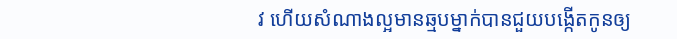វ ហើយសំណាងល្អមានឆ្មបម្នាក់បានជួយបង្កើតកូនឲ្យ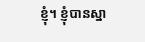ខ្ញុំ។ ខ្ញុំបានស្នា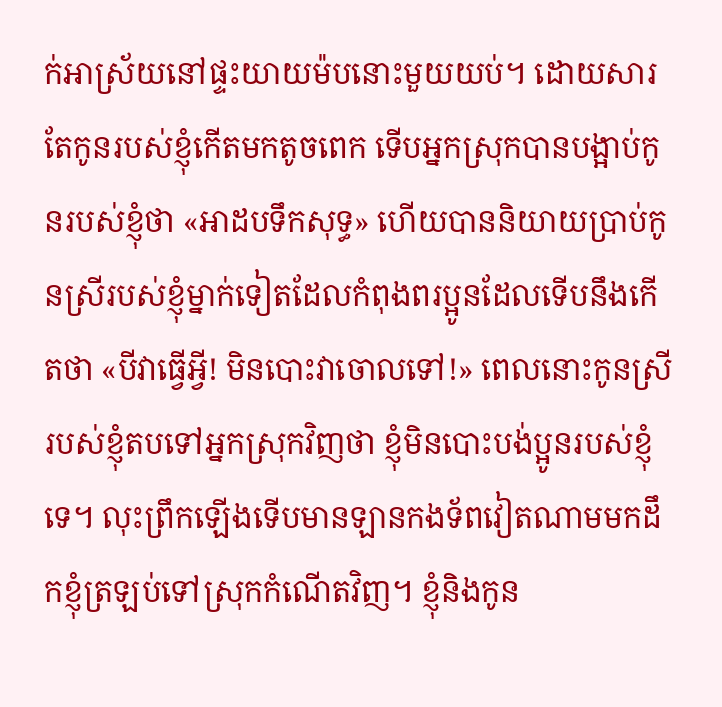ក់អាស្រ័យនៅផ្ទះយាយម៉បនោះមួយយប់។ ដោយសារតែកូនរបស់ខ្ញុំកើតមកតូចពេក ទើបអ្នកស្រុកបានបង្អាប់កូនរបស់ខ្ញុំថា «អាដបទឹកសុទ្ធ» ហើយបាននិយាយប្រាប់កូនស្រីរបស់ខ្ញុំម្នាក់ទៀតដែលកំពុងពរប្អូនដែលទើបនឹងកើតថា «បីវាធ្វើអ្វី! មិនបោះវាចោលទៅ!» ពេលនោះកូនស្រីរបស់ខ្ញុំតបទៅអ្នកស្រុកវិញថា ខ្ញុំមិនបោះបង់ប្អូនរបស់ខ្ញុំទេ។ លុះព្រឹកឡើងទើបមានឡានកងទ័ពវៀតណាមមកដឹកខ្ញុំត្រឡប់ទៅស្រុកកំណើតវិញ។ ខ្ញុំនិងកូន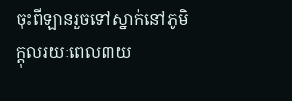ចុះពីឡានរួចទៅស្នាក់នៅភូមិក្ដុលរយៈពេល៣យ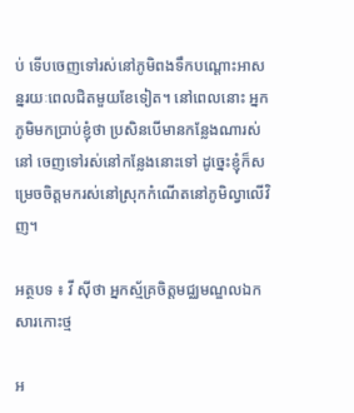ប់ ទើបចេញទៅរស់នៅភូមិពងទឹកបណ្តោះអាសន្នរយៈពេលជិតមួយខែទៀត។ នៅពេលនោះ អ្នកភូមិមកប្រាប់ខ្ញុំថា ប្រសិនបើមានកន្លែងណារស់នៅ ចេញទៅរស់នៅកន្លែងនោះទៅ ដូច្នេះខ្ញុំក៏សម្រេចចិត្តមករស់នៅស្រុកកំណើតនៅភូមិល្វាលើវិញ។

អត្ថបទ ៖ វី ស៊ីថា អ្នកស្ម័គ្រចិត្តមជ្ឈមណ្ឌលឯកសារកោះថ្ម

អ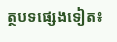ត្ថបទផ្សេងទៀត៖